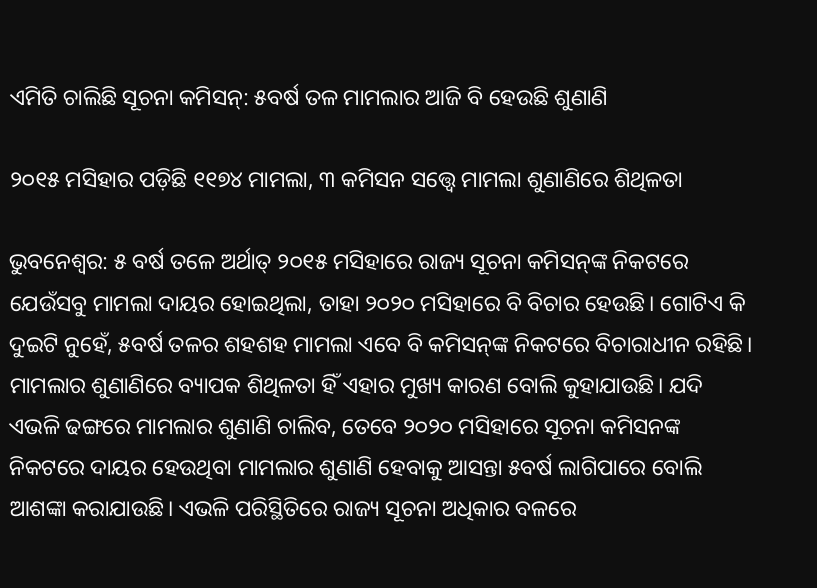ଏମିତି ଚାଲିଛି ସୂଚନା କମିସନ୍‌: ୫ବର୍ଷ ତଳ ମାମଲାର ଆଜି ବି ହେଉଛି ଶୁଣାଣି

୨୦୧୫ ମସିହାର ପଡ଼ିଛି ୧୧୭୪ ମାମଲା, ୩ କମିସନ ସତ୍ତ୍ବେ ମାମଲା ଶୁଣାଣିରେ ଶିଥିଳତା

ଭୁବନେଶ୍ବର: ୫ ବର୍ଷ ତଳେ ଅର୍ଥାତ୍ ୨୦୧୫ ମସିହାରେ ରାଜ୍ୟ ସୂଚନା କମିସନ୍‌ଙ୍କ ନିକଟରେ ଯେଉଁସବୁ ମାମଲା ଦାୟର ହୋଇଥିଲା, ତାହା ୨୦୨୦ ମସିହାରେ ବି ବିଚାର ହେଉଛି। ଗୋଟିଏ କି ଦୁଇଟି ନୁହେଁ, ୫ବର୍ଷ ତଳର ଶହଶହ ମାମଲା ଏବେ ବି କମିସନ୍‌ଙ୍କ ନିକଟରେ ବିଚାରାଧୀନ ରହିଛି। ମାମଲାର ଶୁଣାଣିରେ ବ୍ୟାପକ ଶିଥିଳତା ହିଁ ଏହାର ମୁଖ୍ୟ କାରଣ ବୋଲି କୁହାଯାଉଛି। ଯଦି ଏଭଳି ଢଙ୍ଗରେ ମାମଲାର ଶୁଣାଣି ଚାଲିବ, ତେବେ ୨୦୨୦ ମସିହାରେ ସୂଚନା କମିସନଙ୍କ ନିକଟରେ ଦାୟର ହେଉଥିବା ମାମଲାର ଶୁଣାଣି ହେବାକୁ ଆସନ୍ତା ୫ବର୍ଷ ଲାଗିପାରେ ବୋଲି ଆଶଙ୍କା କରାଯାଉଛି। ଏଭଳି ପରିସ୍ଥିତିରେ ରାଜ୍ୟ ସୂଚନା ଅଧିକାର ବଳରେ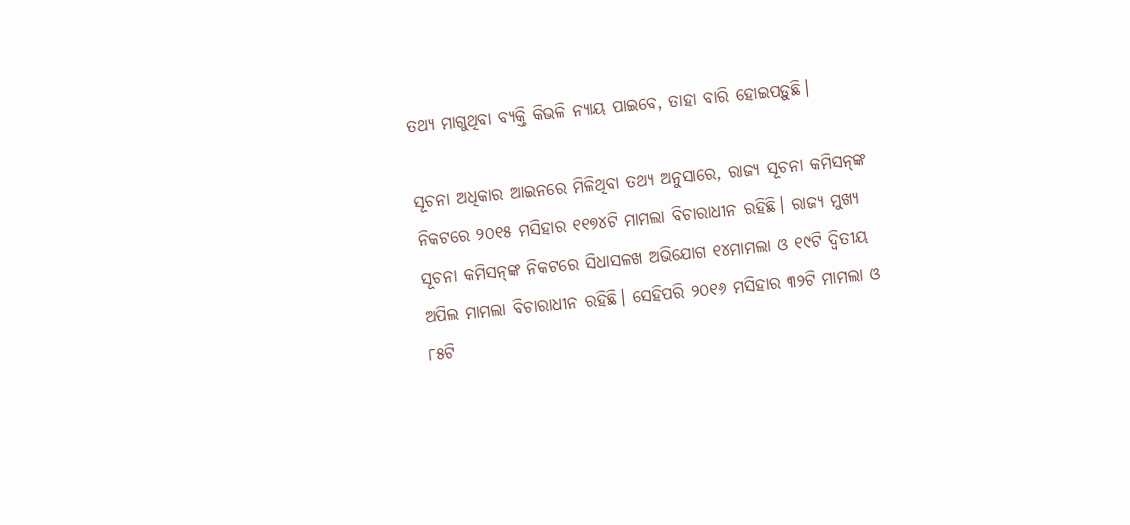ତଥ୍ୟ ମାଗୁଥିବା ‌ବ୍ୟକ୍ତି କିଭଳି ନ୍ୟାୟ ପାଇବେ, ତାହା ବାରି ହୋଇପଡ଼ୁଛି।

ସୂଚନା ଅଧିକାର ଆଇନରେ ମିଳିଥିବା ତଥ୍ୟ ଅନୁସାରେ, ରାଜ୍ୟ ସୂଚନା କମିସନ୍‌ଙ୍କ ନିକଟରେ ୨୦୧୫ ମସିହାର ୧୧୭୪ଟି ମାମଲା ବିଚାରାଧୀନ ରହିଛି। ରାଜ୍ୟ ମୁଖ୍ୟ ସୂଚନା କମିସନ୍‌ଙ୍କ ନିକଟରେ ସିଧାସଳଖ ଅଭିଯୋଗ ୧୪ମାମଲା ଓ ୧୯ଟି ଦ୍ବିତୀୟ ଅପିଲ ମାମଲା ବିଚାରାଧୀନ ରହିଛି। ସେହିପରି ୨୦୧୬ ମସିହାର ୩୨ଟି ମାମଲା ଓ ୮୫ଟି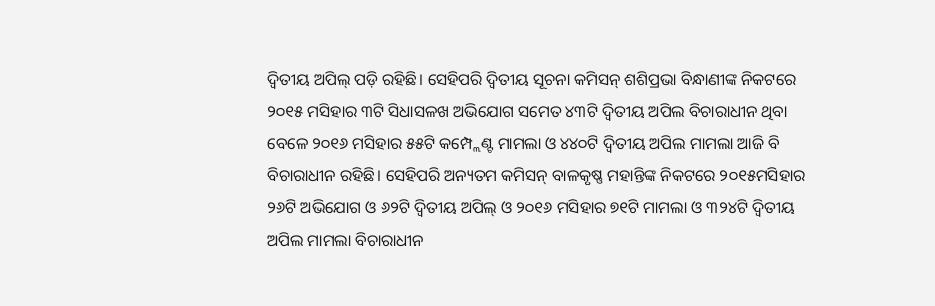ଦ୍ବିତୀୟ ଅପିଲ୍ ପଡ଼ି ରହିଛି। ସେହିପରି ଦ୍ବିତୀୟ ସୂଚନା କମିସନ୍‌ ଶଶିପ୍ରଭା ବିନ୍ଧାଣୀଙ୍କ ନିକଟରେ ୨୦୧୫ ମସିହାର ୩ଟି ସିଧାସଳଖ ଅଭିଯୋଗ ସମେତ ୪୩ଟି ଦ୍ବିତୀୟ ଅପିଲ ବିଚାରାଧୀନ ଥିବା ବେଳେ ୨୦୧୬ ମସିହାର ୫୫ଟି କମ୍ପ୍ଲେଣ୍ଟ ମାମଲା ଓ ୪୪୦ଟି ଦ୍ବିତୀୟ ଅପିଲ ମାମଲା ଆଜି ବି ବିଚାରାଧୀନ ରହିଛି। ସେହିପରି ଅନ୍ୟତମ କମିସନ୍‌ ବାଳକୃଷ୍ଣ ମହାନ୍ତିଙ୍କ ନିକଟରେ ୨୦୧୫ମସିହାର ୨୬ଟି ଅଭିଯୋଗ ଓ ୬୨ଟି ଦ୍ବିତୀୟ ଅପିଲ୍ ଓ ୨୦୧୬ ମସିହାର ୭୧ଟି ମାମଲା ଓ ୩୨୪ଟି ଦ୍ବିତୀୟ ଅପିଲ ମାମଲା ବିଚାରାଧୀନ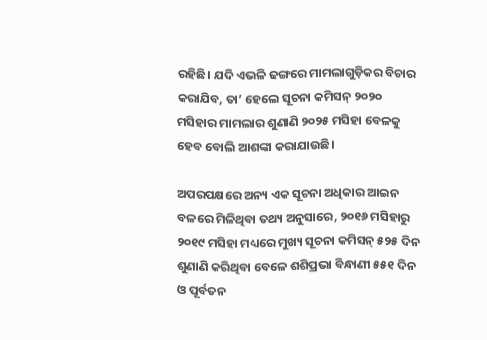ରହିଛି। ଯଦି ଏଭଳି ଢଙ୍ଗରେ ମାମଲାଗୁଡ଼ିକର ବିଚାର କରାଯିବ, ତା’ ହେଲେ ସୂଚନା କମିସନ୍‌ ୨୦୨୦ ମସିହାର ମାମଲାର ଶୁଣାଣି ୨୦୨୫ ମସିହା ବେଳକୁ ହେବ ବୋଲି ଆଶଙ୍କା କରାଯାଉଛି।

ଅପରପକ୍ଷରେ ଅନ୍ୟ ଏକ ସୂଚନା ଅଧିକାର ଆଇନ ବଳରେ ମିଳିଥିବା ତଥ୍ୟ ଅନୁସାରେ, ୨୦୧୬ ମସିହାରୁ ୨୦୧୯ ମସିହା ମଧ୍ୟରେ ମୁଖ୍ୟ ସୂଚନା କମିସନ୍‌ ୫୨୫ ଦିନ ଶୁଣାଣି କରିଥିବା ବେଳେ ଶଶିପ୍ରଭା ବିନ୍ଧାଣୀ ୫୫୧ ଦିନ ଓ ପୂର୍ବତନ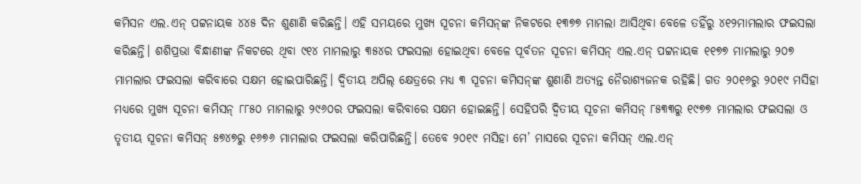କମିସନ ଏଲ.ଏନ୍‌ ପଟ୍ଟନାୟକ ୪୪୫ ଦିନ ଶୁଣାଣି କରିଛନ୍ତି। ଏହି ସମୟରେ ମୁଖ୍ୟ ସୂଚନା କମିସନ୍‌ଙ୍କ ନିକଟରେ ୧୩୭୭ ମାମଲା ଆସିଥିବା ବେଳେ ତହିଁରୁ ୪୧୨ମାମଲାର ଫଇସଲା କରିଛନ୍ତି। ଶଶିପ୍ରଭା ବିନ୍ଧାଣୀଙ୍କ ନିକଟରେ ଥିବା ୯୧୪ ମାମଲାରୁ ୩୫୪ର ଫଇସଲା ହୋଇଥିବା ବେଳେ ପୂର୍ବତନ ସୂଚନା କମିସନ୍‌ ଏଲ.ଏନ୍ ପଟ୍ଟନାୟକ ୧୧୭୭ ମାମଲାରୁ ୨୦୭ ମାମଲାର ଫଇସଲା କରିବାରେ ସକ୍ଷମ ହୋଇପାରିଛନ୍ତି। ଦ୍ବିତୀୟ ଅପିଲ୍ କ୍ଷେତ୍ରରେ ମଧ୍ୟ ୩ ସୂଚନା କମିସନ୍‌ଙ୍କ ଶୁଣାଣି ଅତ୍ୟନ୍ତ ନୈରାଶ୍ୟଜନକ ରହିଛି। ଗତ ୨୦୧୬ରୁ ୨୦୧୯ ମସିହା ମଧ୍ୟରେ ମୁଖ୍ୟ ସୂଚନା କମିସନ୍‌ ୮୮୫୦ ମାମଲାରୁ ୨୯୬୦ର ଫଇସଲା କରିବାରେ ସକ୍ଷମ ହୋଇଛନ୍ତି। ସେହିପରି ଦ୍ବିତୀୟ ସୂଚନା କମିସନ୍‌ ୮୫୩୩ରୁ ୧୯୭୭ ମାମଲାର ଫଇସଲା ଓ ତୃତୀୟ ସୂଚନା କମିସନ୍‌ ୫୭୪୭ରୁ ୧୬୭୬ ମାମଲାର ଫଇସଲା କରିପାରିଛନ୍ତି। ତେବେ ୨୦୧୯ ମସିହା ମେ’ ମାସରେ ସୂଚନା କମିସନ୍‌ ଏଲ.ଏନ୍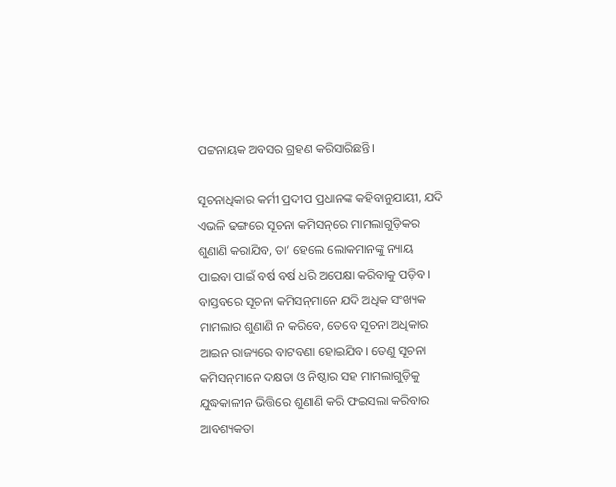ପଟ୍ଟନାୟକ ଅବସର ଗ୍ରହଣ କରିସାରିଛନ୍ତି।

ସୂଚନାଧିକାର କର୍ମୀ ପ୍ରଦୀପ ପ୍ରଧାନଙ୍କ କହିବାନୁଯାୟୀ, ଯଦି ଏଭଳି ଢଙ୍ଗରେ ସୂଚନା କମିସନ୍‌ରେ ମାମଲାଗୁଡ଼ିକର ଶୁଣାଣି କରାଯିବ, ତା’ ହେଲେ ଲୋକମାନଙ୍କୁ ନ୍ୟାୟ ପାଇବା ପାଇଁ ବର୍ଷ ବର୍ଷ ଧରି ଅପେକ୍ଷା କରିବାକୁ ପଡ଼ିବ। ବାସ୍ତବରେ ସୂଚନା କମିସନ୍‌ମାନେ ଯଦି ଅଧିକ ସଂଖ୍ୟକ ମାମଲାର ଶୁଣାଣି ନ କରିବେ, ତେବେ ସୂଚନା ଅଧିକାର ଆଇନ‌ ରାଜ୍ୟରେ ବାଟବଣା ହୋଇଯିବ। ତେଣୁ ସୂଚନା କମିସନ୍‌ମାନେ ଦକ୍ଷତା ଓ ନିଷ୍ଠାର ସହ ମାମଲାଗୁଡ଼ିକୁ ଯୁଦ୍ଧକାଳୀନ ଭିତ୍ତିରେ ଶୁଣାଣି କରି ଫଇସଲା କରିବାର ଆବଶ୍ୟକତା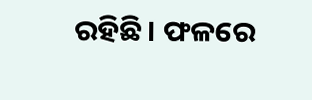ରହିଛି। ଫଳରେ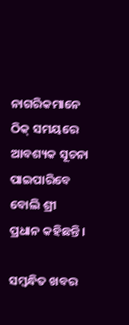ନାଗରିକମାନେ ଠିକ୍‌ ସମୟରେ ଆବଶ୍ୟକ ସୂଚନା ପାଇପାରିବେ ବୋଲି ଶ୍ରୀ ପ୍ରଧାନ କହିଛନ୍ତି।

ସମ୍ବନ୍ଧିତ ଖବର